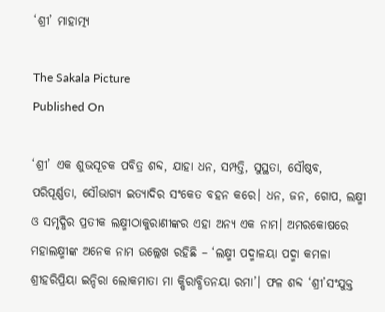‘ଶ୍ରୀ’ ମାହାତ୍ମ୍ୟ

The Sakala Picture
Published On

‘ଶ୍ରୀ’ ଏକ ଶୁଭସୂଚକ ପବିତ୍ର ଶବ୍ଦ, ଯାହା ଧନ, ସମ୍ପତ୍ତି, ସୁସ୍ଥତା, ସୌଷ୍ଠବ, ପରିପୂର୍ଣ୍ଣତା, ସୌଭାଗ୍ୟ ଇତ୍ୟାଦିର ସଂକେତ ବହନ କରେ। ଧନ, ଜନ, ଗୋପ, ଲକ୍ଷ୍ମୀ ଓ ସମୃଦ୍ଧିର ପ୍ରତୀକ ଲକ୍ଷ୍ମୀଠାକୁରାଣୀଙ୍କର ଏହା ଅନ୍ୟ ଏକ ନାମ। ଅମରକୋଷରେ ମହାଲକ୍ଷ୍ମୀଙ୍କ ଅନେକ ନାମ ଉଲ୍ଲେଖ ରହିଛି – ‘ଲକ୍ଷ୍ମୀ ପଦ୍ମାଳୟା ପଦ୍ମା କମଳା ଶ୍ରୀହରିପ୍ରିୟା ଇନ୍ଦିରା ଲୋକମାତା ମା କ୍ଷିରାବ୍ଧିତନୟା ରମା’। ଫଳ ଶବ୍ଦ ‘ଶ୍ରୀ’ସଂଯୁକ୍ତ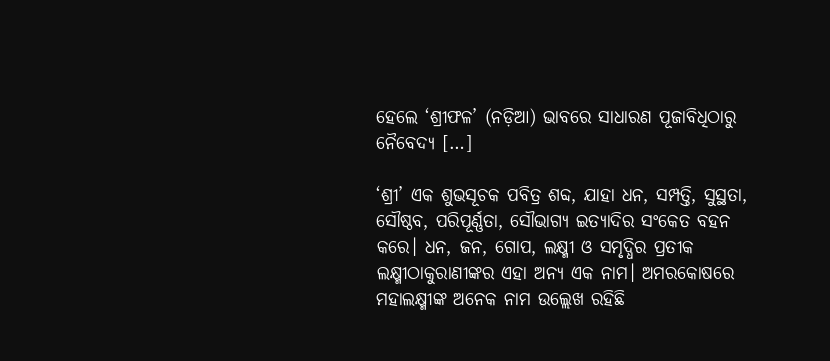ହେଲେ ‘ଶ୍ରୀଫଳ’ (ନଡ଼ିଆ) ଭାବରେ ସାଧାରଣ ପୂଜାବିଧିଠାରୁ ନୈବେଦ୍ୟ […]

‘ଶ୍ରୀ’ ଏକ ଶୁଭସୂଚକ ପବିତ୍ର ଶବ୍ଦ, ଯାହା ଧନ, ସମ୍ପତ୍ତି, ସୁସ୍ଥତା, ସୌଷ୍ଠବ, ପରିପୂର୍ଣ୍ଣତା, ସୌଭାଗ୍ୟ ଇତ୍ୟାଦିର ସଂକେତ ବହନ କରେ। ଧନ, ଜନ, ଗୋପ, ଲକ୍ଷ୍ମୀ ଓ ସମୃଦ୍ଧିର ପ୍ରତୀକ ଲକ୍ଷ୍ମୀଠାକୁରାଣୀଙ୍କର ଏହା ଅନ୍ୟ ଏକ ନାମ। ଅମରକୋଷରେ ମହାଲକ୍ଷ୍ମୀଙ୍କ ଅନେକ ନାମ ଉଲ୍ଲେଖ ରହିଛି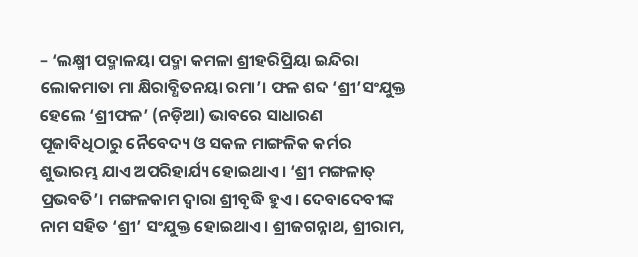– ‘ଲକ୍ଷ୍ମୀ ପଦ୍ମାଳୟା ପଦ୍ମା କମଳା ଶ୍ରୀହରିପ୍ରିୟା ଇନ୍ଦିରା ଲୋକମାତା ମା କ୍ଷିରାବ୍ଧିତନୟା ରମା’। ଫଳ ଶବ୍ଦ ‘ଶ୍ରୀ’ସଂଯୁକ୍ତ ହେଲେ ‘ଶ୍ରୀଫଳ’ (ନଡ଼ିଆ) ଭାବରେ ସାଧାରଣ ପୂଜାବିଧିଠାରୁ ନୈବେଦ୍ୟ ଓ ସକଳ ମାଙ୍ଗଳିକ କର୍ମର ଶୁଭାରମ୍ଭ ଯାଏ ଅପରିହାର୍ଯ୍ୟ ହୋଇଥାଏ। ‘ଶ୍ରୀ ମଙ୍ଗଳାତ୍‌‌ ପ୍ରଭବତି’। ମଙ୍ଗଳକାମ ଦ୍ୱାରା ଶ୍ରୀବୃଦ୍ଧି ହୁଏ। ଦେବାଦେବୀଙ୍କ ନାମ ସହିତ ‘ଶ୍ରୀ’ ସଂଯୁକ୍ତ ହୋଇଥାଏ। ଶ୍ରୀଜଗନ୍ନାଥ, ଶ୍ରୀରାମ,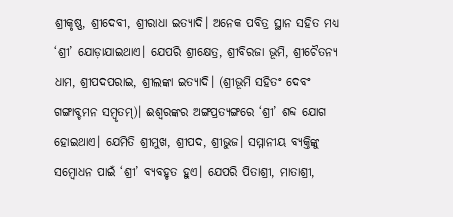ଶ୍ରୀକୃଷ୍ଣ, ଶ୍ରୀଦେବୀ, ଶ୍ରୀରାଧା ଇତ୍ୟାଦି। ଅନେକ ପବିତ୍ର ସ୍ଥାନ ସହିତ ମଧ୍ୟ ‘ଶ୍ରୀ’ ଯୋଡ଼ାଯାଇଥାଏ। ଯେପରି ଶ୍ରୀକ୍ଷେତ୍ର, ଶ୍ରୀବିରଜା ଭୂମି, ଶ୍ରୀଚୈତନ୍ୟ ଧାମ, ଶ୍ରୀପଦପରାଇ, ଶ୍ରୀଲଙ୍କା ଇତ୍ୟାଦି। (ଶ୍ରୀଭୂମି ସହିତଂ ଦେବଂ ଗଙ୍ଗାବ୍ଚମନ ସମ୍ବୃତମ୍‌‌)। ଈଶ୍ୱରଙ୍କର ଅଙ୍ଗପ୍ରତ୍ୟଙ୍ଗରେ ‘ଶ୍ରୀ’ ଶବ୍ଦ ଯୋଗ ହୋଇଥାଏ। ଯେମିତି ଶ୍ରୀମୁଖ, ଶ୍ରୀପଦ, ଶ୍ରୀଭୁଜ। ସମ୍ମାନୀୟ ବ୍ୟକ୍ତିଙ୍କୁ ସମ୍ୱୋଧନ ପାଇଁ ‘ଶ୍ରୀ’ ବ୍ୟବହୃତ ହୁଏ। ଯେପରି ପିତାଶ୍ରୀ, ମାତାଶ୍ରୀ,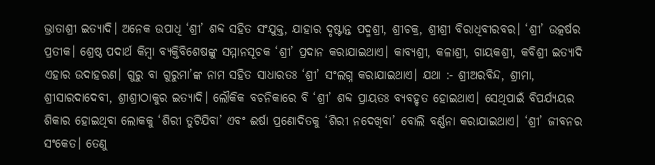ଭ୍ରାତାଶ୍ରୀ ଇତ୍ୟାଦି। ଅନେକ ଉପାଧି ‘ଶ୍ରୀ’ ଶବ୍ଦ ସହିତ ସଂଯୁକ୍ତ, ଯାହାର ଦୃଷ୍ଟାନ୍ତ ପଦ୍ମଶ୍ରୀ, ଶ୍ରୀଚକ୍ର, ଶ୍ରୀଶ୍ରୀ ବିରାଧିବୀରବର। ‘ଶ୍ରୀ’ ଉତ୍କର୍ଷର ପ୍ରତୀକ। ଶ୍ରେଷ୍ଠ ପଦାର୍ଥ କିମ୍ୱା ବ୍ୟକ୍ତିବିଶେଷଙ୍କୁ ସମ୍ମାନସୂଚକ ‘ଶ୍ରୀ’ ପ୍ରଦାନ କରାଯାଇଥାଏ। କାବ୍ୟଶ୍ରୀ, କଳାଶ୍ରୀ, ଗାୟକଶ୍ରୀ, କବିଶ୍ରୀ ଇତ୍ୟାଦି ଏହାର ଉଦାହରଣ। ଗୁରୁ ବା ଗୁରୁମା’ଙ୍କ ନାମ ସହିତ ସାଧାରତଃ ‘ଶ୍ରୀ’ ସଂଲଗ୍ନ କରାଯାଇଥାଏ। ଯଥା :- ଶ୍ରୀଅରବିନ୍ଦ, ଶ୍ରୀମା, ଶ୍ରୀସାରଦାଦେବୀ, ଶ୍ରୀଶ୍ରୀଠାକୁର ଇତ୍ୟାଦି। ଲୌକିକ ବଚନିକାରେ ବି ‘ଶ୍ରୀ’ ଶବ୍ଦ ପ୍ରାୟତଃ ବ୍ୟବହୃତ ହୋଇଥାଏ। ସେଥିପାଇଁ ବିପର୍ଯ୍ୟୟର ଶିକାର ହୋଇଥିବା ଲୋକକୁ ‘ଶିରୀ ତୁଟିଯିବା’ ଏବଂ ଈର୍ଷା ପ୍ରଣୋଦିତକୁ ‘ଶିରୀ ନଦେଖିବା’ ବୋଲି ବର୍ଣ୍ଣନା କରାଯାଇଥାଏ। ‘ଶ୍ରୀ’ ଜୀବନର ସଂକେତ। ତେଣୁ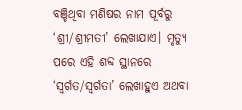ବଞ୍ଚିଥିବା ମଣିଷର ନାମ ପୂର୍ବରୁ ‘ଶ୍ରୀ/ଶ୍ରୀମତୀ’ ଲେଖାଯାଏ। ମୃତ୍ୟୁ ପରେ ଏହି ଶବ୍ଦ ସ୍ଥାନରେ ‘ସ୍ୱର୍ଗତ/ସ୍ୱର୍ଗତା’ ଲେଖାହୁଏ ଅଥବା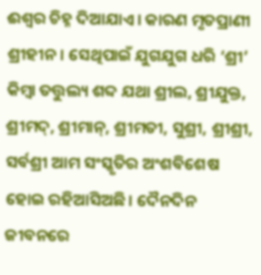ଈଶ୍ୱର ଚିହ୍ନ ଦିଆଯାଏ। କାରଣ ମୃତପ୍ରାଣୀ ଶ୍ରୀହୀନ। ସେଥିପାଇଁ ଯୁଗଯୁଗ ଧରି ‘ଶ୍ରୀ’ କିମ୍ୱା ତତ୍ତୁଲ୍ୟ ଶବ୍ଦ ଯଥା ଶ୍ରୀଲ, ଶ୍ରୀଯୁକ୍ତ, ଶ୍ରୀମଦ୍‌‌, ଶ୍ରୀମାନ୍‌‌, ଶ୍ରୀମତୀ, ସୁଶ୍ରୀ, ଶ୍ରୀଶ୍ରୀ, ସର୍ବଶ୍ରୀ ଆମ ସଂସ୍କୃତିର ଅଂଶବିଶେଷ ହୋଇ ରହିଆସିଅଛି। ଦୈନଦିନ ଜୀବନରେ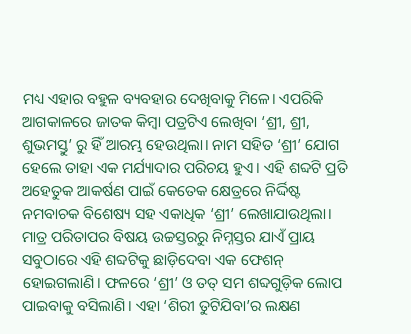ମଧ୍ୟ ଏହାର ବହୁଳ ବ୍ୟବହାର ଦେଖିବାକୁ ମିଳେ। ଏପରିକି ଆଗକାଳରେ ଜାତକ କିମ୍ୱା ପତ୍ରଟିଏ ଲେଖିବା ‘ଶ୍ରୀ, ଶ୍ରୀ, ଶୁଭମସ୍ତୁ’ ରୁ ହିଁ ଆରମ୍ଭ ହେଉଥିଲା। ନାମ ସହିତ ‘ଶ୍ରୀ’ ଯୋଗ ହେଲେ ତାହା ଏକ ମର୍ଯ୍ୟାଦାର ପରିଚୟ ହୁଏ। ଏହି ଶବ୍ଦଟି ପ୍ରତି ଅହେତୁକ ଆକର୍ଷଣ ପାଇଁ କେତେକ କ୍ଷେତ୍ରରେ ନିର୍ଦ୍ଦିଷ୍ଟ ନମବାଚକ ବିଶେଷ୍ୟ ସହ ଏକାଧିକ ‘ଶ୍ରୀ’ ଲେଖାଯାଉଥିଲା। ମାତ୍ର ପରିତାପର ବିଷୟ ଉଚ୍ଚସ୍ତରରୁ ନିମ୍ନସ୍ତର ଯାଏଁ ପ୍ରାୟ ସବୁଠାରେ ଏହି ଶବ୍ଦଟିକୁ ଛାଡ଼ିଦେବା ଏକ ଫେଶନ୍‌‌ ହୋଇଗଲାଣି। ଫଳରେ ‘ଶ୍ରୀ’ ଓ ତତ୍‌‌ ସମ ଶବ୍ଦଗୁଡ଼ିକ ଲୋପ ପାଇବାକୁ ବସିଲାଣି। ଏହା ‘ଶିରୀ ତୁଟିଯିବା’ର ଲକ୍ଷଣ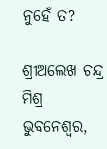ନୁହେଁ ତ?

ଶ୍ରୀଅଲେଖ ଚନ୍ଦ୍ର ମିଶ୍ର
ଭୁବନେଶ୍ୱର,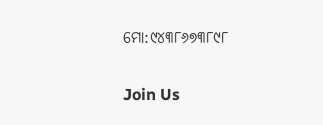ମୋ:୯୪୩୮୬୭୩୮୯୮

Join Us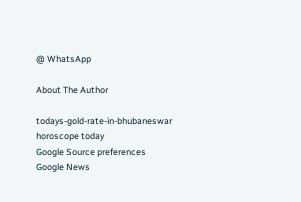@ WhatsApp

About The Author

todays-gold-rate-in-bhubaneswar
horoscope today
Google Source preferences
Google News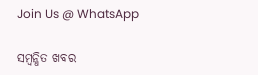Join Us @ WhatsApp

ସମ୍ବନ୍ଧିତ ଖବର